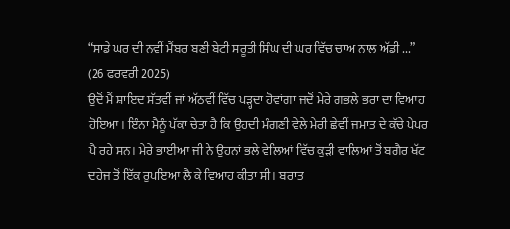“ਸਾਡੇ ਘਰ ਦੀ ਨਵੀਂ ਮੈਂਬਰ ਬਣੀ ਬੇਟੀ ਸਰੂਤੀ ਸਿੰਘ ਦੀ ਘਰ ਵਿੱਚ ਚਾਅ ਨਾਲ ਅੱਡੀ ...”
(26 ਫਰਵਰੀ 2025)
ਉਦੋਂ ਮੈਂ ਸ਼ਾਇਦ ਸੱਤਵੀਂ ਜਾਂ ਅੱਠਵੀਂ ਵਿੱਚ ਪੜ੍ਹਦਾ ਹੋਵਾਂਗਾ ਜਦੋਂ ਮੇਰੇ ਗਭਲੇ ਭਰਾ ਦਾ ਵਿਆਹ ਹੋਇਆ। ਇੰਨਾ ਮੈਨੂੰ ਪੱਕਾ ਚੇਤਾ ਹੈ ਕਿ ਉਹਦੀ ਮੰਗਣੀ ਵੇਲੇ ਮੇਰੀ ਛੇਵੀਂ ਜਮਾਤ ਦੇ ਕੱਚੇ ਪੇਪਰ ਪੈ ਰਹੇ ਸਨ। ਮੇਰੇ ਭਾਈਆ ਜੀ ਨੇ ਉਹਨਾਂ ਭਲੇ ਵੇਲਿਆਂ ਵਿੱਚ ਕੁੜੀ ਵਾਲਿਆਂ ਤੋਂ ਬਗੈਰ ਖੱਟ ਦਹੇਜ ਤੋਂ ਇੱਕ ਰੁਪਇਆ ਲੈ ਕੇ ਵਿਆਹ ਕੀਤਾ ਸੀ। ਬਰਾਤ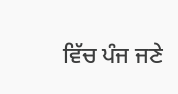ਵਿੱਚ ਪੰਜ ਜਣੇ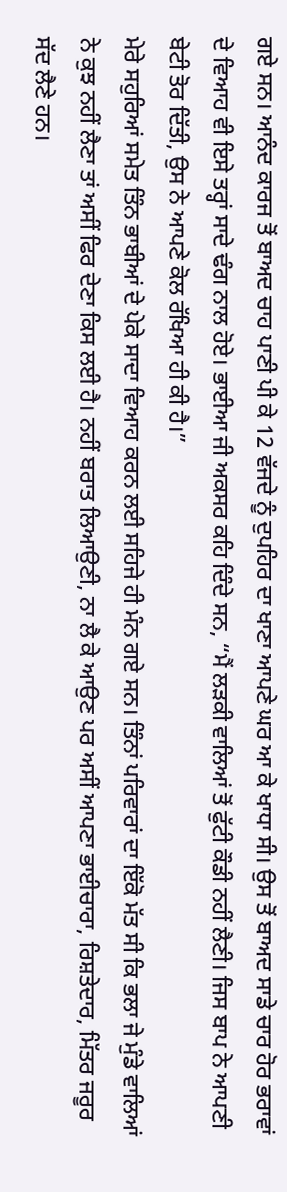ਗਏ ਸਨ। ਆਨੰਦ ਕਾਰਜ ਤੋਂ ਬਾਅਦ ਚਾਹ ਪਾਣੀ ਪੀ ਕੇ 12 ਵੱਜਦੇ ਨੂੰ ਦੁਪਹਿਰ ਦਾ ਖਾਣਾ ਆਪਣੇ ਘਰ ਆ ਕੇ ਖਾਧਾ ਸੀ। ਉਸ ਤੋਂ ਬਾਅਦ ਸਾਡੇ ਚਾਰ ਹੋਰ ਭਰਾਵਾਂ ਦੇ ਵਿਆਹ ਵੀ ਇਸੇ ਤਰ੍ਹਾਂ ਸਾਦੇ ਢੰਗ ਨਾਲ ਹੋਏ। ਭਾਈਆ ਜੀ ਅਕਸਰ ਕਹਿ ਦਿੰਦੇ ਸਨ, “ਮੈਂ ਲੜਕੀ ਵਾਲਿਆਂ ਤੋਂ ਫੁੱਟੀ ਕੌਡੀ ਨਹੀਂ ਲੈਣੀ। ਜਿਸ ਬਾਪ ਨੇ ਆਪਣੀ ਬੇਟੀ ਤੋਰ ਦਿੱਤੀ, ਉਸ ਨੇ ਆਪਣੇ ਕੋਲ ਰੱਖਿਆ ਹੀ ਕੀ ਹੈ।”
ਮੇਰੇ ਸਹੁਰਿਆਂ ਸਮੇਤ ਤਿੰਨ ਭਾਬੀਆਂ ਦੇ ਪੇਕੇ ਸਾਦਾ ਵਿਆਹ ਕਰਨ ਲਈ ਸਹਿਜੇ ਹੀ ਮੰਨ ਗਏ ਸਨ। ਤਿੰਨਾਂ ਪਰਿਵਾਰਾਂ ਦਾ ਇੱਕੋ ਮੱਤ ਸੀ ਕਿ ਭਲਾ ਜੇ ਮੁੰਡੇ ਵਾਲਿਆਂ ਨੇ ਕੁਝ ਨਹੀਂ ਲੈਣਾ ਤਾਂ ਅਸੀਂ ਫਿਰ ਦੇਣਾ ਕਿਸ ਲਈ ਹੈ। ਨਹੀਂ ਬਰਾਤ ਲਿਆਉਣੀ, ਨਾ ਲੈ ਕੇ ਆਉਣ ਪਰ ਅਸੀਂ ਆਪਣਾ ਭਾਈਚਾਰਾ, ਰਿਸ਼ਤੇਦਾਰ, ਮਿੱਤਰ ਜਰੂਰ ਸੱਦ ਲੈਣੇ ਹਨ।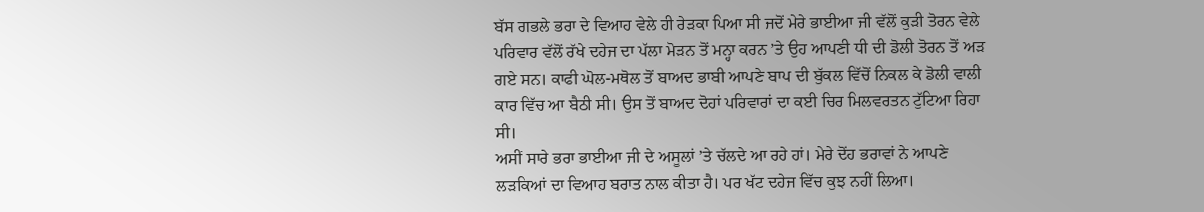ਬੱਸ ਗਭਲੇ ਭਰਾ ਦੇ ਵਿਆਹ ਵੇਲੇ ਹੀ ਰੇੜਕਾ ਪਿਆ ਸੀ ਜਦੋਂ ਮੇਰੇ ਭਾਈਆ ਜੀ ਵੱਲੋਂ ਕੁੜੀ ਤੋਰਨ ਵੇਲੇ ਪਰਿਵਾਰ ਵੱਲੋਂ ਰੱਖੇ ਦਹੇਜ ਦਾ ਪੱਲਾ ਮੋੜਨ ਤੋਂ ਮਨ੍ਹਾ ਕਰਨ ’ਤੇ ਉਹ ਆਪਣੀ ਧੀ ਦੀ ਡੋਲੀ ਤੋਰਨ ਤੋਂ ਅੜ ਗਏ ਸਨ। ਕਾਫੀ ਘੋਲ-ਮਥੋਲ ਤੋਂ ਬਾਅਦ ਭਾਬੀ ਆਪਣੇ ਬਾਪ ਦੀ ਬੁੱਕਲ ਵਿੱਚੋਂ ਨਿਕਲ ਕੇ ਡੋਲੀ ਵਾਲੀ ਕਾਰ ਵਿੱਚ ਆ ਬੈਠੀ ਸੀ। ਉਸ ਤੋਂ ਬਾਅਦ ਦੋਹਾਂ ਪਰਿਵਾਰਾਂ ਦਾ ਕਈ ਚਿਰ ਮਿਲਵਰਤਨ ਟੁੱਟਿਆ ਰਿਹਾ ਸੀ।
ਅਸੀਂ ਸਾਰੇ ਭਰਾ ਭਾਈਆ ਜੀ ਦੇ ਅਸੂਲਾਂ ’ਤੇ ਚੱਲਦੇ ਆ ਰਹੇ ਹਾਂ। ਮੇਰੇ ਦੋਂਹ ਭਰਾਵਾਂ ਨੇ ਆਪਣੇ ਲੜਕਿਆਂ ਦਾ ਵਿਆਹ ਬਰਾਤ ਨਾਲ ਕੀਤਾ ਹੈ। ਪਰ ਖੱਟ ਦਹੇਜ ਵਿੱਚ ਕੁਝ ਨਹੀਂ ਲਿਆ।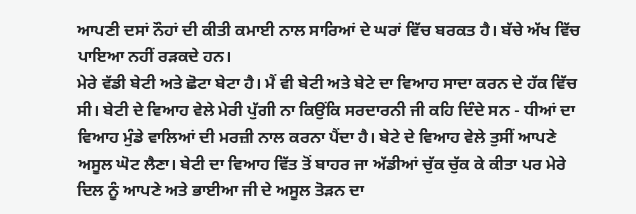ਆਪਣੀ ਦਸਾਂ ਨੌਹਾਂ ਦੀ ਕੀਤੀ ਕਮਾਈ ਨਾਲ ਸਾਰਿਆਂ ਦੇ ਘਰਾਂ ਵਿੱਚ ਬਰਕਤ ਹੈ। ਬੱਚੇ ਅੱਖ ਵਿੱਚ ਪਾਇਆ ਨਹੀਂ ਰੜਕਦੇ ਹਨ।
ਮੇਰੇ ਵੱਡੀ ਬੇਟੀ ਅਤੇ ਛੋਟਾ ਬੇਟਾ ਹੈ। ਮੈਂ ਵੀ ਬੇਟੀ ਅਤੇ ਬੇਟੇ ਦਾ ਵਿਆਹ ਸਾਦਾ ਕਰਨ ਦੇ ਹੱਕ ਵਿੱਚ ਸੀ। ਬੇਟੀ ਦੇ ਵਿਆਹ ਵੇਲੇ ਮੇਰੀ ਪੁੱਗੀ ਨਾ ਕਿਉਂਕਿ ਸਰਦਾਰਨੀ ਜੀ ਕਹਿ ਦਿੰਦੇ ਸਨ - ਧੀਆਂ ਦਾ ਵਿਆਹ ਮੁੰਡੇ ਵਾਲਿਆਂ ਦੀ ਮਰਜ਼ੀ ਨਾਲ ਕਰਨਾ ਪੈਂਦਾ ਹੈ। ਬੇਟੇ ਦੇ ਵਿਆਹ ਵੇਲੇ ਤੁਸੀਂ ਆਪਣੇ ਅਸੂਲ ਘੋਟ ਲੈਣਾ। ਬੇਟੀ ਦਾ ਵਿਆਹ ਵਿੱਤ ਤੋਂ ਬਾਹਰ ਜਾ ਅੱਡੀਆਂ ਚੁੱਕ ਚੁੱਕ ਕੇ ਕੀਤਾ ਪਰ ਮੇਰੇ ਦਿਲ ਨੂੰ ਆਪਣੇ ਅਤੇ ਭਾਈਆ ਜੀ ਦੇ ਅਸੂਲ ਤੋੜਨ ਦਾ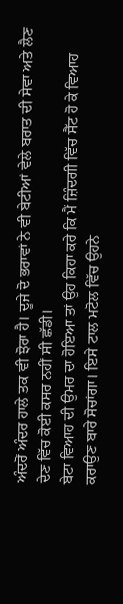ਅੰਦਰੋਂ ਅੰਦਰ ਹਾਲੇ ਤਕ ਵੀ ਝੋਰਾ ਹੈ। ਦੂਜੇ ਦੋ ਭਰਾਵਾਂ ਨੇ ਵੀ ਬੇਟੀਆਂ ਵੇਲੇ ਬਰਾਤ ਦੀ ਸੇਵਾ ਅਤੇ ਲੈਣ ਦੇਣ ਵਿੱਚ ਕੋਈ ਕਸਰ ਨਹੀਂ ਸੀ ਛੱਡੀ।
ਬੇਟਾ ਵਿਆਹ ਦੀ ਉਮਰ ਦਾ ਹੋਇਆ ਤਾਂ ਉਹ ਕਿਹਾ ਕਰੇ ਕਿ ਮੈਂ ਜ਼ਿੰਦਗੀ ਵਿੱਚ ਸੈੱਟ ਹੋ ਕੇ ਵਿਆਹ ਕਰਾਉਣ ਬਾਰੇ ਸੋਚਾਂਗਾ। ਇਸੇ ਟਾਲ ਮਟੋਲ ਵਿੱਚ ਉਹਨੇ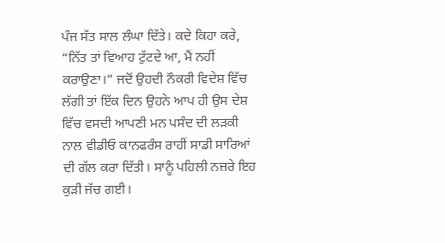ਪੰਜ ਸੱਤ ਸਾਲ ਲੰਘਾ ਦਿੱਤੇ। ਕਦੇ ਕਿਹਾ ਕਰੇ, “ਨਿੱਤ ਤਾਂ ਵਿਆਹ ਟੁੱਟਦੇ ਆ, ਮੈਂ ਨਹੀਂ ਕਰਾਉਣਾ।” ਜਦੋਂ ਉਹਦੀ ਨੌਕਰੀ ਵਿਦੇਸ਼ ਵਿੱਚ ਲੱਗੀ ਤਾਂ ਇੱਕ ਦਿਨ ਉਹਨੇ ਆਪ ਹੀ ਉਸ ਦੇਸ਼ ਵਿੱਚ ਵਸਦੀ ਆਪਣੀ ਮਨ ਪਸੰਦ ਦੀ ਲੜਕੀ ਨਾਲ ਵੀਡੀਓ ਕਾਨਫਰੰਸ ਰਾਹੀਂ ਸਾਡੀ ਸਾਰਿਆਂ ਦੀ ਗੱਲ ਕਰਾ ਦਿੱਤੀ। ਸਾਨੂੰ ਪਹਿਲੀ ਨਜ਼ਰੇ ਇਹ ਕੁੜੀ ਜੱਚ ਗਈ।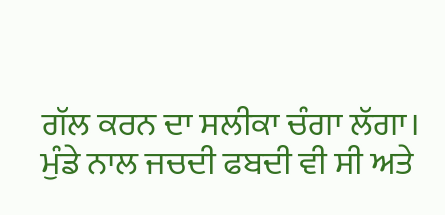ਗੱਲ ਕਰਨ ਦਾ ਸਲੀਕਾ ਚੰਗਾ ਲੱਗਾ। ਮੁੰਡੇ ਨਾਲ ਜਚਦੀ ਫਬਦੀ ਵੀ ਸੀ ਅਤੇ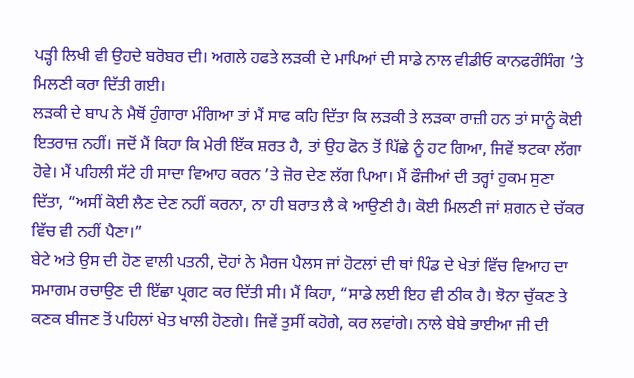ਪੜ੍ਹੀ ਲਿਖੀ ਵੀ ਉਹਦੇ ਬਰੋਬਰ ਦੀ। ਅਗਲੇ ਹਫਤੇ ਲੜਕੀ ਦੇ ਮਾਪਿਆਂ ਦੀ ਸਾਡੇ ਨਾਲ ਵੀਡੀਓ ਕਾਨਫਰੰਸਿੰਗ ’ਤੇ ਮਿਲਣੀ ਕਰਾ ਦਿੱਤੀ ਗਈ।
ਲੜਕੀ ਦੇ ਬਾਪ ਨੇ ਮੈਥੋਂ ਹੁੰਗਾਰਾ ਮੰਗਿਆ ਤਾਂ ਮੈਂ ਸਾਫ ਕਹਿ ਦਿੱਤਾ ਕਿ ਲੜਕੀ ਤੇ ਲੜਕਾ ਰਾਜ਼ੀ ਹਨ ਤਾਂ ਸਾਨੂੰ ਕੋਈ ਇਤਰਾਜ਼ ਨਹੀਂ। ਜਦੋਂ ਮੈਂ ਕਿਹਾ ਕਿ ਮੇਰੀ ਇੱਕ ਸ਼ਰਤ ਹੈ, ਤਾਂ ਉਹ ਫੋਨ ਤੋਂ ਪਿੱਛੇ ਨੂੰ ਹਟ ਗਿਆ, ਜਿਵੇਂ ਝਟਕਾ ਲੱਗਾ ਹੋਵੇ। ਮੈਂ ਪਹਿਲੀ ਸੱਟੇ ਹੀ ਸਾਦਾ ਵਿਆਹ ਕਰਨ ’ਤੇ ਜ਼ੋਰ ਦੇਣ ਲੱਗ ਪਿਆ। ਮੈਂ ਫੌਜੀਆਂ ਦੀ ਤਰ੍ਹਾਂ ਹੁਕਮ ਸੁਣਾ ਦਿੱਤਾ, “ਅਸੀਂ ਕੋਈ ਲੈਣ ਦੇਣ ਨਹੀਂ ਕਰਨਾ, ਨਾ ਹੀ ਬਰਾਤ ਲੈ ਕੇ ਆਉਣੀ ਹੈ। ਕੋਈ ਮਿਲਣੀ ਜਾਂ ਸ਼ਗਨ ਦੇ ਚੱਕਰ ਵਿੱਚ ਵੀ ਨਹੀਂ ਪੈਣਾ।”
ਬੇਟੇ ਅਤੇ ਉਸ ਦੀ ਹੋਣ ਵਾਲੀ ਪਤਨੀ, ਦੋਹਾਂ ਨੇ ਮੈਰਜ ਪੈਲਸ ਜਾਂ ਹੋਟਲਾਂ ਦੀ ਥਾਂ ਪਿੰਡ ਦੇ ਖੇਤਾਂ ਵਿੱਚ ਵਿਆਹ ਦਾ ਸਮਾਗਮ ਰਚਾਉਣ ਦੀ ਇੱਛਾ ਪ੍ਰਗਟ ਕਰ ਦਿੱਤੀ ਸੀ। ਮੈਂ ਕਿਹਾ, “ਸਾਡੇ ਲਈ ਇਹ ਵੀ ਠੀਕ ਹੈ। ਝੋਨਾ ਚੁੱਕਣ ਤੇ ਕਣਕ ਬੀਜਣ ਤੋਂ ਪਹਿਲਾਂ ਖੇਤ ਖਾਲੀ ਹੋਣਗੇ। ਜਿਵੇਂ ਤੁਸੀਂ ਕਹੋਗੇ, ਕਰ ਲਵਾਂਗੇ। ਨਾਲੇ ਬੇਬੇ ਭਾਈਆ ਜੀ ਦੀ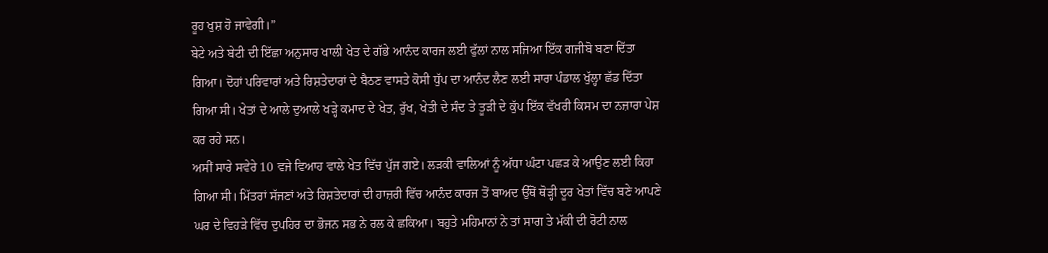ਰੂਹ ਖੁਸ਼ ਹੋ ਜਾਵੇਗੀ।”
ਬੇਟੇ ਅਤੇ ਬੇਟੀ ਦੀ ਇੱਛਾ ਅਨੁਸਾਰ ਖਾਲੀ ਖੇਤ ਦੇ ਗੱਭੇ ਆਨੰਦ ਕਾਰਜ ਲਈ ਫੁੱਲਾਂ ਨਾਲ ਸਜਿਆ ਇੱਕ ਗਜੀਬੋ ਬਣਾ ਦਿੱਤਾ ਗਿਆ। ਦੋਹਾਂ ਪਰਿਵਾਰਾਂ ਅਤੇ ਰਿਸ਼ਤੇਦਾਰਾਂ ਦੇ ਬੈਠਣ ਵਾਸਤੇ ਕੋਸੀ ਧੁੱਪ ਦਾ ਆਨੰਦ ਲੈਣ ਲਈ ਸਾਰਾ ਪੰਡਾਲ ਖੁੱਲ੍ਹਾ ਛੱਡ ਦਿੱਤਾ ਗਿਆ ਸੀ। ਖੇਤਾਂ ਦੇ ਆਲੇ ਦੁਆਲੇ ਖੜ੍ਹੇ ਕਮਾਦ ਦੇ ਖੇਤ, ਰੁੱਖ, ਖੇਤੀ ਦੇ ਸੰਦ ਤੇ ਤੂੜੀ ਦੇ ਕੁੱਪ ਇੱਕ ਵੱਖਰੀ ਕਿਸਮ ਦਾ ਨਜ਼ਾਰਾ ਪੇਸ਼ ਕਰ ਰਹੇ ਸਨ।
ਅਸੀਂ ਸਾਰੇ ਸਵੇਰੇ 10 ਵਜੇ ਵਿਆਹ ਵਾਲੇ ਖੇਤ ਵਿੱਚ ਪੁੱਜ ਗਏ। ਲੜਕੀ ਵਾਲਿਆਂ ਨੂੰ ਅੱਧਾ ਘੰਟਾ ਪਛੜ ਕੇ ਆਉਣ ਲਈ ਕਿਹਾ ਗਿਆ ਸੀ। ਮਿੱਤਰਾਂ ਸੱਜਣਾਂ ਅਤੇ ਰਿਸ਼ਤੇਦਾਰਾਂ ਦੀ ਹਾਜ਼ਰੀ ਵਿੱਚ ਆਨੰਦ ਕਾਰਜ ਤੋਂ ਬਾਅਦ ਉੱਥੋਂ ਥੋੜ੍ਹੀ ਦੂਰ ਖੇਤਾਂ ਵਿੱਚ ਬਣੇ ਆਪਣੇ ਘਰ ਦੇ ਵਿਹੜੇ ਵਿੱਚ ਦੁਪਹਿਰ ਦਾ ਭੋਜਨ ਸਭ ਨੇ ਰਲ ਕੇ ਛਕਿਆ। ਬਹੁਤੇ ਮਹਿਮਾਨਾਂ ਨੇ ਤਾਂ ਸਾਗ ਤੇ ਮੱਕੀ ਦੀ ਰੋਟੀ ਨਾਲ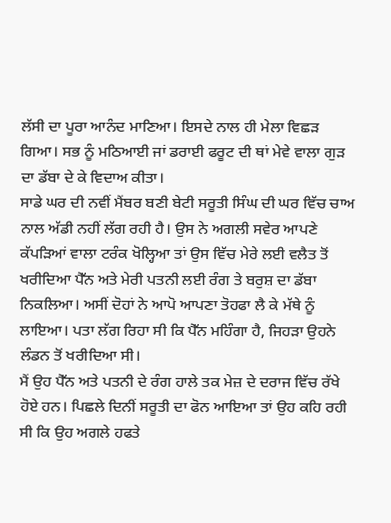ਲੱਸੀ ਦਾ ਪੂਰਾ ਆਨੰਦ ਮਾਣਿਆ। ਇਸਦੇ ਨਾਲ ਹੀ ਮੇਲਾ ਵਿਛੜ ਗਿਆ। ਸਭ ਨੂੰ ਮਠਿਆਈ ਜਾਂ ਡਰਾਈ ਫਰੂਟ ਦੀ ਥਾਂ ਮੇਵੇ ਵਾਲਾ ਗੁੜ ਦਾ ਡੱਬਾ ਦੇ ਕੇ ਵਿਦਾਅ ਕੀਤਾ।
ਸਾਡੇ ਘਰ ਦੀ ਨਵੀਂ ਮੈਂਬਰ ਬਣੀ ਬੇਟੀ ਸਰੂਤੀ ਸਿੰਘ ਦੀ ਘਰ ਵਿੱਚ ਚਾਅ ਨਾਲ ਅੱਡੀ ਨਹੀਂ ਲੱਗ ਰਹੀ ਹੈ। ਉਸ ਨੇ ਅਗਲੀ ਸਵੇਰ ਆਪਣੇ ਕੱਪੜਿਆਂ ਵਾਲਾ ਟਰੰਕ ਖੋਲ੍ਹਿਆ ਤਾਂ ਉਸ ਵਿੱਚ ਮੇਰੇ ਲਈ ਵਲੈਤ ਤੋਂ ਖਰੀਦਿਆ ਪੈੱਨ ਅਤੇ ਮੇਰੀ ਪਤਨੀ ਲਈ ਰੰਗ ਤੇ ਬਰੁਸ਼ ਦਾ ਡੱਬਾ ਨਿਕਲਿਆ। ਅਸੀਂ ਦੋਹਾਂ ਨੇ ਆਪੋ ਆਪਣਾ ਤੋਹਫਾ ਲੈ ਕੇ ਮੱਥੇ ਨੂੰ ਲਾਇਆ। ਪਤਾ ਲੱਗ ਰਿਹਾ ਸੀ ਕਿ ਪੈੱਨ ਮਹਿੰਗਾ ਹੈ, ਜਿਹੜਾ ਉਹਨੇ ਲੰਡਨ ਤੋਂ ਖਰੀਦਿਆ ਸੀ।
ਮੈਂ ਉਹ ਪੈੱਨ ਅਤੇ ਪਤਨੀ ਦੇ ਰੰਗ ਹਾਲੇ ਤਕ ਮੇਜ਼ ਦੇ ਦਰਾਜ ਵਿੱਚ ਰੱਖੇ ਹੋਏ ਹਨ। ਪਿਛਲੇ ਦਿਨੀਂ ਸਰੂਤੀ ਦਾ ਫੋਨ ਆਇਆ ਤਾਂ ਉਹ ਕਹਿ ਰਹੀ ਸੀ ਕਿ ਉਹ ਅਗਲੇ ਹਫਤੇ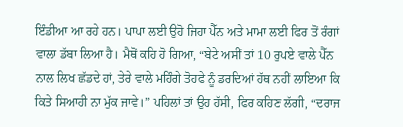ਇੰਡੀਆ ਆ ਰਹੇ ਹਨ। ਪਾਪਾ ਲਈ ਉਹੋ ਜਿਹਾ ਪੈੱਨ ਅਤੇ ਮਾਮਾ ਲਈ ਫਿਰ ਤੋਂ ਰੰਗਾਂ ਵਾਲਾ ਡੱਬਾ ਲਿਆ ਹੈ। ਮੈਥੋਂ ਕਹਿ ਹੋ ਗਿਆ, “ਬੇਟੇ ਅਸੀਂ ਤਾਂ 10 ਰੁਪਏ ਵਾਲੇ ਪੈੱਨ ਨਾਲ ਲਿਖ ਛੱਡਦੇ ਹਾਂ, ਤੇਰੇ ਵਾਲੇ ਮਹਿੰਗੇ ਤੋਹਫੇ ਨੂੰ ਡਰਦਿਆਂ ਹੱਥ ਨਹੀਂ ਲਾਇਆ ਕਿ ਕਿਤੇ ਸਿਆਹੀ ਨਾ ਮੁੱਕ ਜਾਵੇ।” ਪਹਿਲਾਂ ਤਾਂ ਉਹ ਹੱਸੀ, ਫਿਰ ਕਹਿਣ ਲੱਗੀ, “ਦਰਾਜ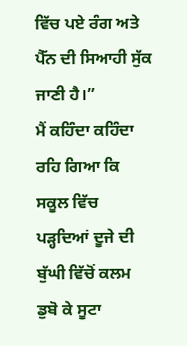ਵਿੱਚ ਪਏ ਰੰਗ ਅਤੇ ਪੈੱਨ ਦੀ ਸਿਆਹੀ ਸੁੱਕ ਜਾਣੀ ਹੈ।”
ਮੈਂ ਕਹਿੰਦਾ ਕਹਿੰਦਾ ਰਹਿ ਗਿਆ ਕਿ ਸਕੂਲ ਵਿੱਚ ਪੜ੍ਹਦਿਆਂ ਦੂਜੇ ਦੀ ਬੁੱਘੀ ਵਿੱਚੋਂ ਕਲਮ ਡੁਬੋ ਕੇ ਸੂਟਾ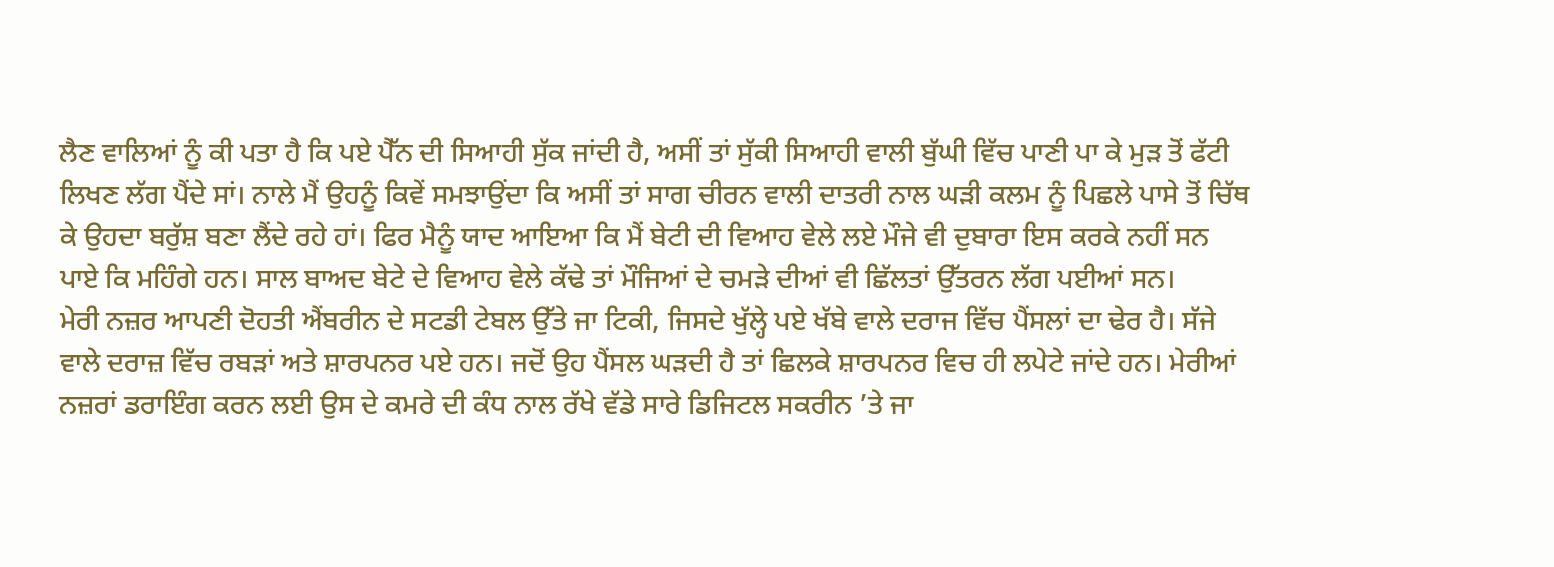ਲੈਣ ਵਾਲਿਆਂ ਨੂੰ ਕੀ ਪਤਾ ਹੈ ਕਿ ਪਏ ਪੈੱਨ ਦੀ ਸਿਆਹੀ ਸੁੱਕ ਜਾਂਦੀ ਹੈ, ਅਸੀਂ ਤਾਂ ਸੁੱਕੀ ਸਿਆਹੀ ਵਾਲੀ ਬੁੱਘੀ ਵਿੱਚ ਪਾਣੀ ਪਾ ਕੇ ਮੁੜ ਤੋਂ ਫੱਟੀ ਲਿਖਣ ਲੱਗ ਪੈਂਦੇ ਸਾਂ। ਨਾਲੇ ਮੈਂ ਉਹਨੂੰ ਕਿਵੇਂ ਸਮਝਾਉਂਦਾ ਕਿ ਅਸੀਂ ਤਾਂ ਸਾਗ ਚੀਰਨ ਵਾਲੀ ਦਾਤਰੀ ਨਾਲ ਘੜੀ ਕਲਮ ਨੂੰ ਪਿਛਲੇ ਪਾਸੇ ਤੋਂ ਚਿੱਥ ਕੇ ਉਹਦਾ ਬਰੁੱਸ਼ ਬਣਾ ਲੈਂਦੇ ਰਹੇ ਹਾਂ। ਫਿਰ ਮੈਨੂੰ ਯਾਦ ਆਇਆ ਕਿ ਮੈਂ ਬੇਟੀ ਦੀ ਵਿਆਹ ਵੇਲੇ ਲਏ ਮੌਜੇ ਵੀ ਦੁਬਾਰਾ ਇਸ ਕਰਕੇ ਨਹੀਂ ਸਨ ਪਾਏ ਕਿ ਮਹਿੰਗੇ ਹਨ। ਸਾਲ ਬਾਅਦ ਬੇਟੇ ਦੇ ਵਿਆਹ ਵੇਲੇ ਕੱਢੇ ਤਾਂ ਮੌਜਿਆਂ ਦੇ ਚਮੜੇ ਦੀਆਂ ਵੀ ਛਿੱਲਤਾਂ ਉੱਤਰਨ ਲੱਗ ਪਈਆਂ ਸਨ।
ਮੇਰੀ ਨਜ਼ਰ ਆਪਣੀ ਦੋਹਤੀ ਐਂਬਰੀਨ ਦੇ ਸਟਡੀ ਟੇਬਲ ਉੱਤੇ ਜਾ ਟਿਕੀ, ਜਿਸਦੇ ਖੁੱਲ੍ਹੇ ਪਏ ਖੱਬੇ ਵਾਲੇ ਦਰਾਜ ਵਿੱਚ ਪੈਂਸਲਾਂ ਦਾ ਢੇਰ ਹੈ। ਸੱਜੇ ਵਾਲੇ ਦਰਾਜ਼ ਵਿੱਚ ਰਬੜਾਂ ਅਤੇ ਸ਼ਾਰਪਨਰ ਪਏ ਹਨ। ਜਦੋਂ ਉਹ ਪੈਂਸਲ ਘੜਦੀ ਹੈ ਤਾਂ ਛਿਲਕੇ ਸ਼ਾਰਪਨਰ ਵਿਚ ਹੀ ਲਪੇਟੇ ਜਾਂਦੇ ਹਨ। ਮੇਰੀਆਂ ਨਜ਼ਰਾਂ ਡਰਾਇੰਗ ਕਰਨ ਲਈ ਉਸ ਦੇ ਕਮਰੇ ਦੀ ਕੰਧ ਨਾਲ ਰੱਖੇ ਵੱਡੇ ਸਾਰੇ ਡਿਜਿਟਲ ਸਕਰੀਨ ’ਤੇ ਜਾ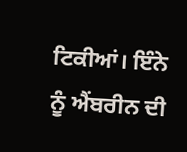ਟਿਕੀਆਂ। ਇੰਨੇ ਨੂੰ ਐਂਬਰੀਨ ਦੀ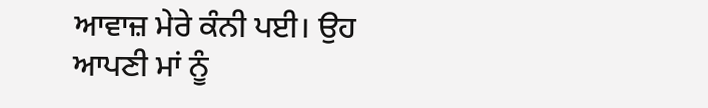ਆਵਾਜ਼ ਮੇਰੇ ਕੰਨੀ ਪਈ। ਉਹ ਆਪਣੀ ਮਾਂ ਨੂੰ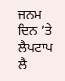ਜਨਮ ਦਿਨ ’ਤੇ ਲੈਪਟਾਪ ਲੈ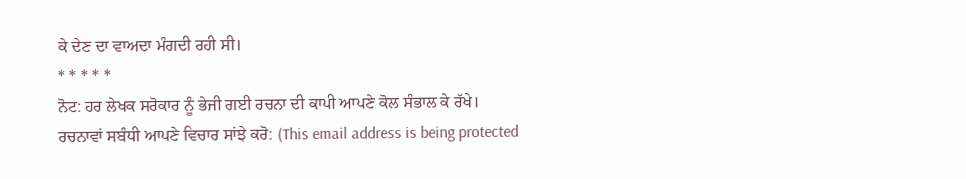ਕੇ ਦੇਣ ਦਾ ਵਾਅਦਾ ਮੰਗਦੀ ਰਹੀ ਸੀ।
* * * * *
ਨੋਟ: ਹਰ ਲੇਖਕ ਸਰੋਕਾਰ ਨੂੰ ਭੇਜੀ ਗਈ ਰਚਨਾ ਦੀ ਕਾਪੀ ਆਪਣੇ ਕੋਲ ਸੰਭਾਲ ਕੇ ਰੱਖੇ।
ਰਚਨਾਵਾਂ ਸਬੰਧੀ ਆਪਣੇ ਵਿਚਾਰ ਸਾਂਝੇ ਕਰੋ: (This email address is being protected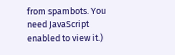from spambots. You need JavaScript enabled to view it.)